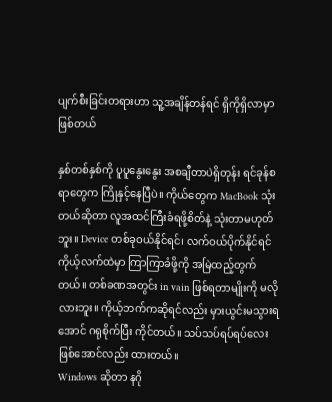ပျက်စီးခြင်းတရားဟာ သူ့အချိန်တန်ရင် ရှိကိုရှိလာမှာဖြစ်တယ်

နှစ်တစ်နှစ်ကို ပူပူနွေးနွေး အစချီတာပဲရှိတုန်း ရင်ခုန်စရာတွေက ကြိုနှင့်နေပြီပဲ။ ကိုယ်တွေက MacBook သုံးတယ်ဆိုတာ လူအထင်ကြီးခံရဖို့စိတ်နဲ့ သုံးတာမဟုတ်ဘူး။ Device တစ်ခုဝယ်နိုင်ရင်၊ လက်ဝယ်ပိုက်နိုင်ရင် ကိုယ့်လက်ထဲမှာ ကြာကြာခံဖို့ကို အမြဲထည့်တွက်တယ်။ တစ်ခဏအတွင်း in vain ဖြစ်ရတာမျိုးကို မလိုလားဘူး။ ကိုယ့်ဘက်ကဆိုရင်လည်း မှားယွင်းမသွားရအောင် ဂရုစိုက်ပြီး ကိုင်တယ်။ သပ်သပ်ရပ်ရပ်လေး ဖြစ်အောင်လည်း ထားတယ်။
Windows ဆိုတာ နဂို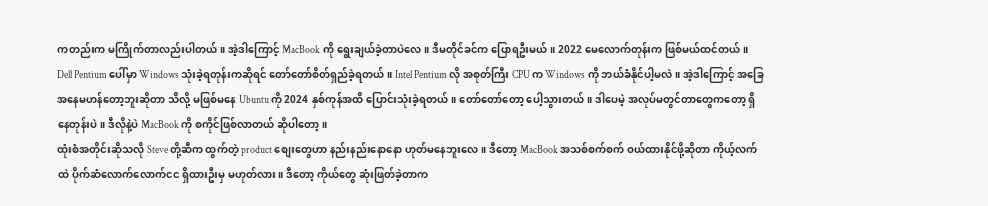ကတည်းက မကြိုက်တာလည်းပါတယ်။ အဲ့ဒါကြောင့် MacBook ကို ရွေးချယ်ခဲ့တာပဲလေ။ ဒီမတိုင်ခင်က ပြောရဦးမယ်။ 2022 မေလောက်တုန်းက ဖြစ်မယ်ထင်တယ်။ Dell Pentium ပေါ်မှာ Windows သုံးခဲ့ရတုန်းကဆိုရင် တော်တော်စိတ်ရှည်ခဲ့ရတယ်။ Intel Pentium လို အစုတ်ကြီး CPU က Windows ကို ဘယ်ခံနိုင်ပါ့မလဲ။ အဲ့ဒါကြောင့် အခြေအနေမဟန်တော့ဘူးဆိုတာ သိလို့ မဖြစ်မနေ Ubuntu ကို 2024 နှစ်ကုန်အထိ ပြောင်းသုံးခဲ့ရတယ်။ တော်တော်တော့ ပေါ့သွားတယ်။ ဒါပေမဲ့ အလုပ်မတွင်တာတွေကတော့ ရှိနေတုန်းပဲ။ ဒီလိုနဲ့ပဲ MacBook ကို စကိုင်ဖြစ်လာတယ် ဆိုပါတော့။
ထုံးစံအတိုင်းဆိုသလို Steve တို့ဆီက ထွက်တဲ့ product စျေးတွေဟာ နည်းနည်းနောနော ဟုတ်မနေဘူးလေ။ ဒီတော့ MacBook အသစ်စက်စက် ဝယ်ထားနိုင်ဖို့ဆိုတာ ကိုယ့်လက်ထဲ ပိုက်ဆံလောက်လောက်ငင ရှိထားဦးမှ မဟုတ်လား။ ဒီတော့ ကိုယ်တွေ ဆုံးဖြတ်ခဲ့တာက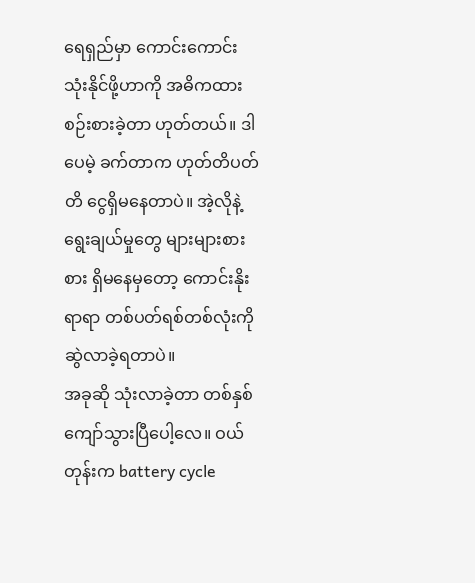ရေရှည်မှာ ကောင်းကောင်းသုံးနိုင်ဖို့ဟာကို အဓိကထားစဉ်းစားခဲ့တာ ဟုတ်တယ်။ ဒါပေမဲ့ ခက်တာက ဟုတ်တိပတ်တိ ငွေရှိမနေတာပဲ။ အဲ့လိုနဲ့ ရွေးချယ်မှုတွေ များများစားစား ရှိမနေမှတော့ ကောင်းနိုးရာရာ တစ်ပတ်ရစ်တစ်လုံးကို ဆွဲလာခဲ့ရတာပဲ။
အခုဆို သုံးလာခဲ့တာ တစ်နှစ်ကျော်သွားပြီပေါ့လေ။ ဝယ်တုန်းက battery cycle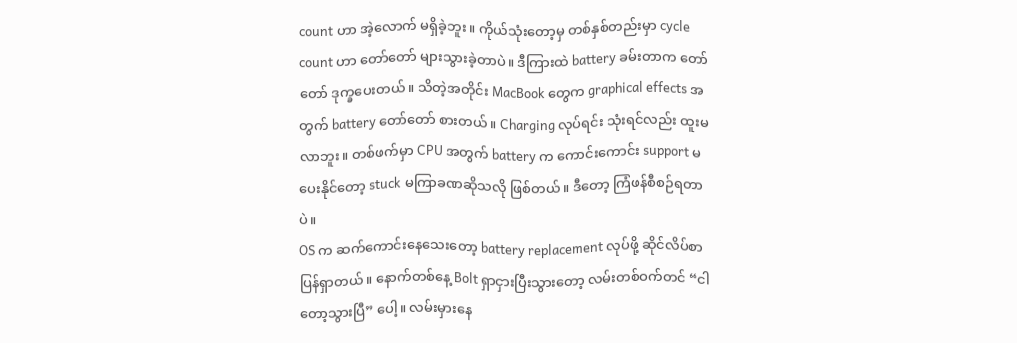count ဟာ အဲ့လောက် မရှိခဲ့ဘူး။ ကိုယ်သုံးတော့မှ တစ်နှစ်တည်းမှာ cycle count ဟာ တော်တော် များသွားခဲ့တာပဲ။ ဒီကြားထဲ battery ခမ်းတာက တော်တော် ဒုက္ခပေးတယ်။ သိတဲ့အတိုင်း MacBook တွေက graphical effects အတွက် battery တော်တော် စားတယ်။ Charging လုပ်ရင်း သုံးရင်လည်း ထူးမလာဘူး။ တစ်ဖက်မှာ CPU အတွက် battery က ကောင်းကောင်း support မပေးနိုင်တော့ stuck မကြာခဏဆိုသလို ဖြစ်တယ်။ ဒီတော့ ကြံဖန်စီစဉ်ရတာပဲ။
OS က ဆက်ကောင်းနေသေးတော့ battery replacement လုပ်ဖို့ ဆိုင်လိပ်စာ ပြန်ရှာတယ်။ နောက်တစ်နေ့ Bolt ရှာငှားပြီးသွားတော့ လမ်းတစ်ဝက်တင် “ငါတော့သွားပြီ” ပေါ့။ လမ်းမှားနေ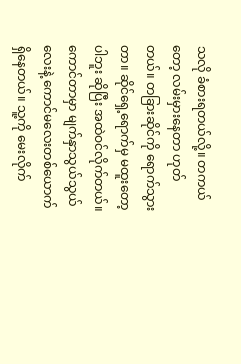သလို ခံစားရတယ်လို့။ တကယ်တော့ လမ်းမှားနေတာ ဟုတ်တယ်။ တခြားဆိုင်ကို ရောက်သွားတာ။ ဆိုင်ရှေ့ရောက်မှ မထူးတော့ပါဘူး ဆိုပြီး အထဲဝင်လိုက်တယ်။ ကောင်တာမှာ မျက်နှာသွယ်သွယ်လေးနဲ့ ကောင်မလေးတစ်ယောက် ရှိနေတယ်။ သူ့ကို မေးလိုက်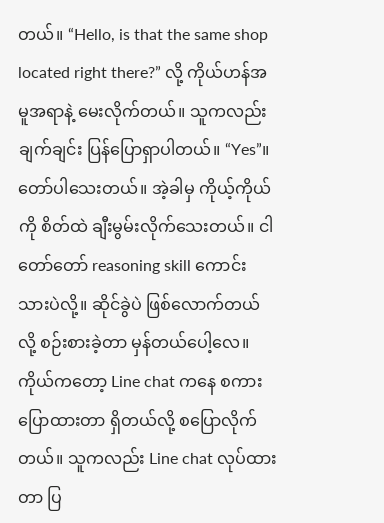တယ်။ “Hello, is that the same shop located right there?” လို့ ကိုယ်ဟန်အမူအရာနဲ့ မေးလိုက်တယ်။ သူကလည်း ချက်ချင်း ပြန်ပြောရှာပါတယ်။ “Yes”။ တော်ပါသေးတယ်။ အဲ့ခါမှ ကိုယ့်ကိုယ်ကို စိတ်ထဲ ချီးမွမ်းလိုက်သေးတယ်။ ငါ တော်တော် reasoning skill ကောင်းသားပဲလို့။ ဆိုင်ခွဲပဲ ဖြစ်လောက်တယ်လို့ စဉ်းစားခဲ့တာ မှန်တယ်ပေါ့လေ။
ကိုယ်ကတော့ Line chat ကနေ စကားပြောထားတာ ရှိတယ်လို့ စပြောလိုက်တယ်။ သူကလည်း Line chat လုပ်ထားတာ ပြ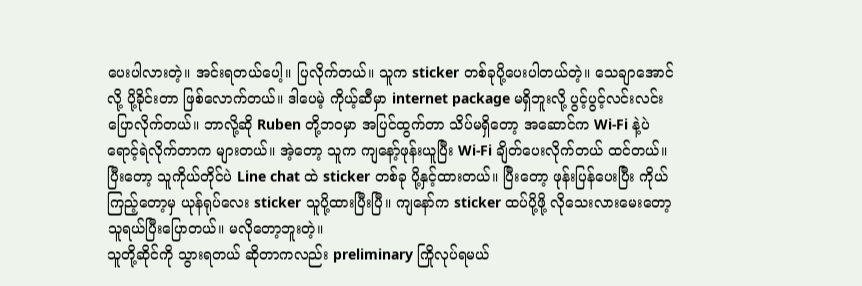ပေးပါလားတဲ့။ အင်းရတယ်ပေါ့။ ပြလိုက်တယ်။ သူက sticker တစ်ခုပို့ပေးပါတယ်တဲ့။ သေချာအောင်လို့ ပို့ခိုင်းတာ ဖြစ်လောက်တယ်။ ဒါပေမဲ့ ကိုယ့်ဆီမှာ internet package မရှိဘူးလို့ ပွင့်ပွင့်လင်းလင်း ပြောလိုက်တယ်။ ဘာလို့ဆို Ruben တို့ဘဝမှာ အပြင်ထွက်တာ သိပ်မရှိတော့ အဆောင်က Wi-Fi နဲ့ပဲ ရောင့်ရဲလိုက်တာက များတယ်။ အဲ့တော့ သူက ကျနော့်ဖုန်းယူပြီး Wi-Fi ချိတ်ပေးလိုက်တယ် ထင်တယ်။ ပြီးတော့ သူကိုယ်တိုင်ပဲ Line chat ထဲ sticker တစ်ခု ပို့နှင့်ထားတယ်။ ပြီးတော့ ဖုန်းပြန်ပေးပြီး ကိုယ်ကြည့်တော့မှ ယုန်ရုပ်လေး sticker သူပို့ထားပြီးပြီ။ ကျနော်က sticker ထပ်ပို့ဖို့ လိုသေးလားမေးတော့ သူရယ်ပြီးပြောတယ်။ မလိုတော့ဘူးတဲ့။
သူတို့ဆိုင်ကို သွားရတယ် ဆိုတာကလည်း preliminary ကြိုလုပ်ရမယ်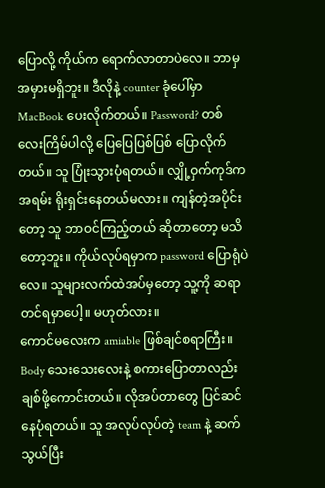ပြောလို့ ကိုယ်က ရောက်လာတာပဲလေ။ ဘာမှ အမှားမရှိဘူး။ ဒီလိုနဲ့ counter ခုံပေါ်မှာ MacBook ပေးလိုက်တယ်။ Password? တစ်လေးကြိမ်ပါလို့ ပြေပြေပြစ်ပြစ် ပြောလိုက်တယ်။ သူ ပြုံးသွားပုံရတယ်။ လျှို့ဝှက်ကုဒ်က အရမ်း ရိုးရှင်းနေတယ်မလား။ ကျန်တဲ့အပိုင်းတော့ သူ ဘာဝင်ကြည့်တယ် ဆိုတာတော့ မသိတော့ဘူး။ ကိုယ်လုပ်ရမှာက password ပြောရုံပဲလေ။ သူများလက်ထဲအပ်မှတော့ သူ့ကို ဆရာတင်ရမှာပေါ့။ မဟုတ်လား။
ကောင်မလေးက amiable ဖြစ်ချင်စရာကြီး။ Body သေးသေးလေးနဲ့ စကားပြောတာလည်း ချစ်ဖို့ကောင်းတယ်။ လိုအပ်တာတွေ ပြင်ဆင်နေပုံရတယ်။ သူ အလုပ်လုပ်တဲ့ team နဲ့ ဆက်သွယ်ပြီး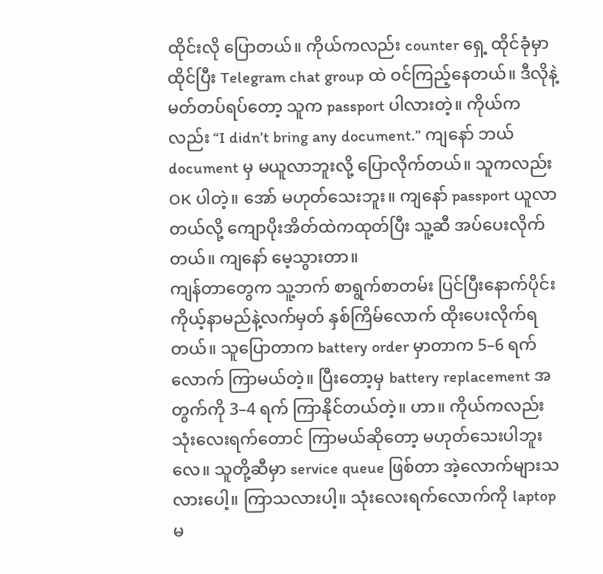ထိုင်းလို ပြောတယ်။ ကိုယ်ကလည်း counter ရှေ့ ထိုင်ခုံမှာ ထိုင်ပြီး Telegram chat group ထဲ ဝင်ကြည့်နေတယ်။ ဒီလိုနဲ့ မတ်တပ်ရပ်တော့ သူက passport ပါလားတဲ့။ ကိုယ်ကလည်း “I didn’t bring any document.” ကျနော် ဘယ် document မှ မယူလာဘူးလို့ ပြောလိုက်တယ်။ သူကလည်း OK ပါတဲ့။ အော် မဟုတ်သေးဘူး။ ကျနော် passport ယူလာတယ်လို့ ကျောပိုးအိတ်ထဲကထုတ်ပြီး သူ့ဆီ အပ်ပေးလိုက်တယ်။ ကျနော် မေ့သွားတာ။
ကျန်တာတွေက သူ့ဘက် စာရွက်စာတမ်း ပြင်ပြီးနောက်ပိုင်း ကိုယ့်နာမည်နဲ့လက်မှတ် နှစ်ကြိမ်လောက် ထိုးပေးလိုက်ရတယ်။ သူပြောတာက battery order မှာတာက 5–6 ရက်လောက် ကြာမယ်တဲ့။ ပြီးတော့မှ battery replacement အတွက်ကို 3–4 ရက် ကြာနိုင်တယ်တဲ့။ ဟာ။ ကိုယ်ကလည်း သုံးလေးရက်တောင် ကြာမယ်ဆိုတော့ မဟုတ်သေးပါဘူးလေ။ သူတို့ဆီမှာ service queue ဖြစ်တာ အဲ့လောက်များသလားပေါ့။ ကြာသလားပါ့။ သုံးလေးရက်လောက်ကို laptop မ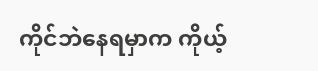ကိုင်ဘဲနေရမှာက ကိုယ့်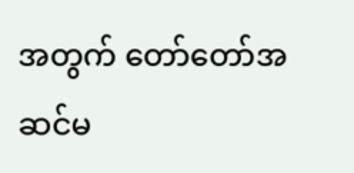အတွက် တော်တော်အဆင်မ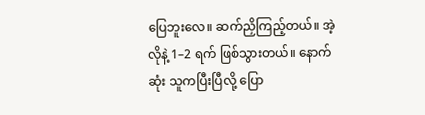ပြေဘူးလေ။ ဆက်ညှိကြည့်တယ်။ အဲ့လိုနဲ့ 1–2 ရက် ဖြစ်သွားတယ်။ နောက်ဆုံး သူကပြီးပြီလို့ ပြော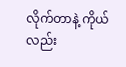လိုက်တာနဲ့ ကိုယ်လည်း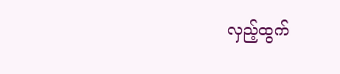လှည့်ထွက်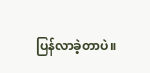ပြန်လာခဲ့တာပဲ။